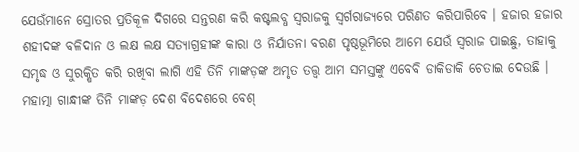ଯେଉଁମାନେ ସ୍ରୋତର ପ୍ରତିକୂଳ ଦିଗରେ ସନ୍ତରଣ କରି କଷ୍ଟଲବ୍ଧ ସ୍ୱରାଜକୁ ସ୍ୱର୍ଗରାଜ୍ୟରେ ପରିଣତ କରିପାରିବେ । ହଜାର ହଜାର ଶହୀଦଙ୍କ ବଳିଦାନ ଓ ଲକ୍ଷ ଲକ୍ଷ ସତ୍ୟାଗ୍ରହୀଙ୍କ କାରା ଓ ନିର୍ଯାତନା ବରଣ ପୃଷ୍ଠଭୂମିରେ ଆମେ ଯେଉଁ ସ୍ୱରାଜ ପାଇଛୁ, ତାହାକୁ ସମୃଦ୍ଧ ଓ ସୁରକ୍ଷିତ କରି ରଖିବା ଲାଗି ଏହି ତିନି ମାଙ୍କଡ଼ଙ୍କ ଅମୃତ ତତ୍ତ୍ୱ ଆମ ସମସ୍ତଙ୍କୁ ଏବେବି ଡାକିଡାକି ଚେତାଇ ଦେଉଛି ।
ମହାତ୍ମା ଗାନ୍ଧୀଙ୍କ ତିନି ମାଙ୍କଡ଼ ଦେଶ ବିଦେଶରେ ବେଶ୍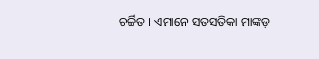ଚର୍ଚ୍ଚିତ । ଏମାନେ ସତସତିକା ମାଙ୍କଡ଼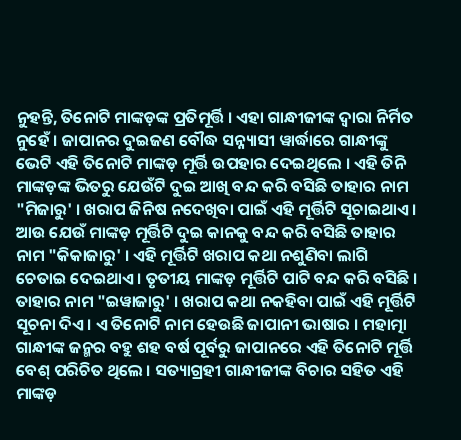ନୁହନ୍ତି, ତିନୋଟି ମାଙ୍କଡ଼ଙ୍କ ପ୍ରତିମୂର୍ତ୍ତି । ଏହା ଗାନ୍ଧୀଜୀଙ୍କ ଦ୍ୱାରା ନିର୍ମିତ ନୁହେଁ । ଜାପାନର ଦୁଇଜଣ ବୌଦ୍ଧ ସନ୍ନ୍ୟାସୀ ୱାର୍ଦ୍ଧାରେ ଗାନ୍ଧୀଙ୍କୁ ଭେଟି ଏହି ତିନୋଟି ମାଙ୍କଡ଼ ମୂର୍ତ୍ତି ଉପହାର ଦେଇଥିଲେ । ଏହି ତିନି ମାଙ୍କଡ଼ଙ୍କ ଭିତରୁ ଯେଉଁଟି ଦୁଇ ଆଖି ବନ୍ଦ କରି ବସିଛି ତାହାର ନାମ "ମିଜାରୁ' । ଖରାପ ଜିନିଷ ନଦେଖିବା ପାଇଁ ଏହି ମୂର୍ତ୍ତିଟି ସୂଚାଇଥାଏ । ଆଉ ଯେଉଁ ମାଙ୍କଡ଼ ମୂର୍ତ୍ତିଟି ଦୁଇ କାନକୁ ବନ୍ଦ କରି ବସିଛି ତାହାର ନାମ "କିକାଜାରୁ' । ଏହି ମୂର୍ତ୍ତିଟି ଖରାପ କଥା ନଶୁଣିବା ଲାଗି ଚେତାଇ ଦେଇଥାଏ । ତୃତୀୟ ମାଙ୍କଡ଼ ମୂର୍ତ୍ତିଟି ପାଟି ବନ୍ଦ କରି ବସିଛି । ତାହାର ନାମ "ଇୱାଜାରୁ' । ଖରାପ କଥା ନକହିବା ପାଇଁ ଏହି ମୂର୍ତ୍ତିଟି ସୂଚନା ଦିଏ । ଏ ତିନୋଟି ନାମ ହେଉଛି ଜାପାନୀ ଭାଷାର । ମହାତ୍ମା ଗାନ୍ଧୀଙ୍କ ଜନ୍ମର ବହୁ ଶହ ବର୍ଷ ପୂର୍ବରୁ ଜାପାନରେ ଏହି ତିନୋଟି ମୂର୍ତ୍ତି ବେଶ୍ ପରିଚିତ ଥିଲେ । ସତ୍ୟାଗ୍ରହୀ ଗାନ୍ଧୀଜୀଙ୍କ ବିଚାର ସହିତ ଏହି ମାଙ୍କଡ଼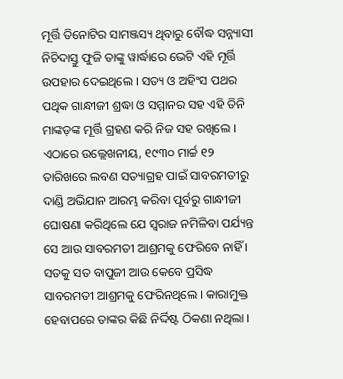ମୂର୍ତ୍ତି ତିନୋଟିର ସାମଞ୍ଜସ୍ୟ ଥିବାରୁ ବୌଦ୍ଧ ସନ୍ନ୍ୟାସୀ ନିଚିଦାସ୍ତୁ ଫୁଜି ତାଙ୍କୁ ୱାର୍ଦ୍ଧାରେ ଭେଟି ଏହି ମୂର୍ତ୍ତି ଉପହାର ଦେଇଥିଲେ । ସତ୍ୟ ଓ ଅହିଂସ ପଥର ପଥିକ ଗାନ୍ଧୀଜୀ ଶ୍ରଦ୍ଧା ଓ ସମ୍ମାନର ସହ ଏହି ତିନି ମାଙ୍କଡ଼ଙ୍କ ମୂର୍ତ୍ତି ଗ୍ରହଣ କରି ନିଜ ସହ ରଖିଲେ ।
ଏଠାରେ ଉଲ୍ଲେଖନୀୟ, ୧୯୩୦ ମାର୍ଚ୍ଚ ୧୨ ତାରିଖରେ ଲବଣ ସତ୍ୟାଗ୍ରହ ପାଇଁ ସାବରମତୀରୁ ଦାଣ୍ଡି ଅଭିଯାନ ଆରମ୍ଭ କରିବା ପୂର୍ବରୁ ଗାନ୍ଧୀଜୀ ଘୋଷଣା କରିଥିଲେ ଯେ ସ୍ୱରାଜ ନମିଳିବା ପର୍ଯ୍ୟନ୍ତ ସେ ଆଉ ସାବରମତୀ ଆଶ୍ରମକୁ ଫେରିବେ ନାହିଁ । ସତକୁ ସତ ବାପୁଜୀ ଆଉ କେବେ ପ୍ରସିଦ୍ଧ ସାବରମତୀ ଆଶ୍ରମକୁ ଫେରିନଥିଲେ । କାରାମୁକ୍ତ ହେବାପରେ ତାଙ୍କର କିଛି ନିର୍ଦ୍ଦିଷ୍ଟ ଠିକଣା ନଥିଲା ।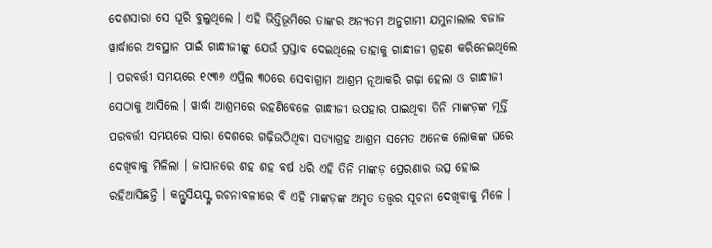ଦେଶସାରା ସେ ଘୂରି ବୁଲୁଥିଲେ । ଏହି ଭିତ୍ତିଭୂମିରେ ତାଙ୍କର ଅନ୍ୟତମ ଅନୁଗାମୀ ଯମୁନାଲାଲ ବଜାଜ ୱାର୍ଦ୍ଧାରେ ଅବସ୍ଥାନ ପାଇଁ ଗାନ୍ଧୀଜୀଙ୍କୁ ଯେଉଁ ପ୍ରସ୍ତାବ ଦେଇଥିଲେ ତାହାକୁ ଗାନ୍ଧୀଜୀ ଗ୍ରହଣ କରିନେଇଥିଲେ । ପରବର୍ତ୍ତୀ ସମୟରେ ୧୯୩୬ ଏପ୍ରିଲ ୩୦ରେ ସେବାଗ୍ରାମ ଆଶ୍ରମ ନୂଆକରି ଗଢ଼ା ହେଲା ଓ ଗାନ୍ଧୀଜୀ ସେଠାକୁ ଆସିଲେ । ୱାର୍ଦ୍ଧା ଆଶ୍ରମରେ ରହଣିବେଳେ ଗାନ୍ଧୀଜୀ ଉପହାର ପାଇଥିବା ତିନି ମାଙ୍କଡ଼ଙ୍କ ମୂର୍ତ୍ତି ପରବର୍ତ୍ତୀ ସମୟରେ ସାରା ଦେଶରେ ଗଢ଼ିଉଠିଥିବା ସତ୍ୟାଗ୍ରହ ଆଶ୍ରମ ସମେତ ଅନେକ ଲୋକଙ୍କ ଘରେ ଦେଖିବାକୁ ମିଳିଲା । ଜାପାନରେ ଶହ ଶହ ବର୍ଷ ଧରି ଏହି ତିନି ମାଙ୍କଡ଼ ପ୍ରେରଣାର ଉତ୍ସ ହୋଇ ରହିଆସିଛନ୍ତି । କନ୍ଫୁସିୟସ୍ଙ୍କ ରଚନାବଳୀରେ ବି ଏହି ମାଙ୍କଡ଼ଙ୍କ ଅମୃତ ତତ୍ତ୍ୱର ସୂଚନା ଦେଖିବାକୁ ମିଳେ ।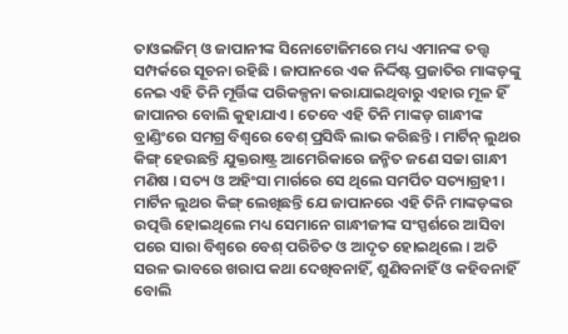ତାଓଇଜିମ୍ ଓ ଜାପାନୀଙ୍କ ସିନୋଟୋଜିମରେ ମଧ୍ୟ ଏମାନଙ୍କ ତତ୍ତ୍ୱ ସମ୍ପର୍କରେ ସୂଚନା ରହିଛି । ଜାପାନରେ ଏକ ନିର୍ଦ୍ଦିଷ୍ଟ ପ୍ରଜାତିର ମାଙ୍କଡ଼ଙ୍କୁ ନେଇ ଏହି ତିନି ମୂର୍ତ୍ତିଙ୍କ ପରିକଳ୍ପନା କରାଯାଇଥିବାରୁ ଏହାର ମୂଳ ହିଁ ଜାପାନର ବୋଲି କୁହାଯାଏ । ତେବେ ଏହି ତିନି ମାଙ୍କଡ଼ ଗାନ୍ଧୀଙ୍କ ବ୍ରାଣ୍ଡିଂରେ ସମଗ୍ର ବିଶ୍ୱରେ ବେଶ୍ ପ୍ରସିଦ୍ଧି ଲାଭ କରିଛନ୍ତି । ମାର୍ଟିନ୍ ଲୁଥର କିଙ୍ଗ୍ ହେଉଛନ୍ତି ଯୁକ୍ତରାଷ୍ଟ୍ର ଆମେରିକାରେ ଜନ୍ମିତ ଜଣେ ସଚ୍ଚା ଗାନ୍ଧୀ ମଣିଷ । ସତ୍ୟ ଓ ଅହିଂସା ମାର୍ଗରେ ସେ ଥିଲେ ସମର୍ପିତ ସତ୍ୟାଗ୍ରହୀ ।
ମାର୍ଟିନ ଲୁଥର କିଙ୍ଗ୍ ଲେଖିଛନ୍ତି ଯେ ଜାପାନରେ ଏହି ତିନି ମାଙ୍କଡ଼ଙ୍କର ଉତ୍ପତ୍ତି ହୋଇଥିଲେ ମଧ୍ୟ ସେମାନେ ଗାନ୍ଧୀଜୀଙ୍କ ସଂସ୍ପର୍ଶରେ ଆସିବା ପରେ ସାରା ବିଶ୍ୱରେ ବେଶ୍ ପରିଚିତ ଓ ଆଦୃତ ହୋଇଥିଲେ । ଅତି ସରଳ ଭାବରେ ଖରାପ କଥା ଦେଖିବନାହିଁ, ଶୁଣିବନାହିଁ ଓ କହିବନାହିଁ ବୋଲି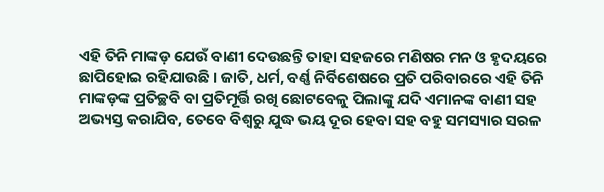ଏହି ତିନି ମାଙ୍କଡ଼ ଯେଉଁ ବାଣୀ ଦେଉଛନ୍ତି ତାହା ସହଜରେ ମଣିଷର ମନ ଓ ହୃଦୟରେ ଛାପିହୋଇ ରହିଯାଉଛି । ଜାତି, ଧର୍ମ, ବର୍ଣ୍ଣ ନିର୍ବିଶେଷରେ ପ୍ରତି ପରିବାରରେ ଏହି ତିନି ମାଙ୍କଡ଼ଙ୍କ ପ୍ରତିଚ୍ଛବି ବା ପ୍ରତିମୂର୍ତ୍ତି ରଖି ଛୋଟବେଳୁ ପିଲାଙ୍କୁ ଯଦି ଏମାନଙ୍କ ବାଣୀ ସହ ଅଭ୍ୟସ୍ତ କରାଯିବ, ତେବେ ବିଶ୍ୱରୁ ଯୁଦ୍ଧ ଭୟ ଦୂର ହେବା ସହ ବହୁ ସମସ୍ୟାର ସରଳ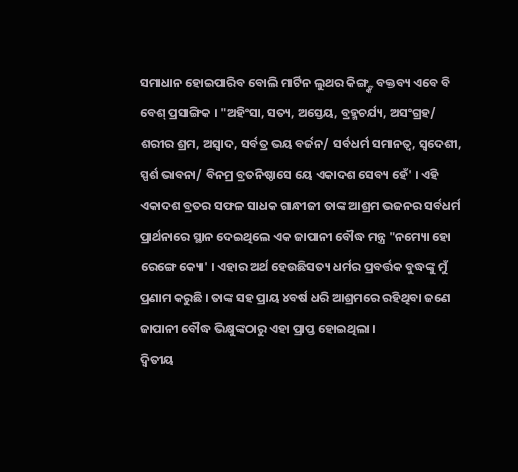ସମାଧାନ ହୋଇପାରିବ ବୋଲି ମାର୍ଟିନ ଲୁଥର କିଙ୍ଗ୍ଙ୍କ ବକ୍ତବ୍ୟ ଏବେ ବି ବେଶ୍ ପ୍ରସାଙ୍ଗିକ । "ଅହିଂସା, ସତ୍ୟ, ଅସ୍ତେୟ, ବ୍ରହ୍ମଚର୍ଯ୍ୟ, ଅସଂଗ୍ରହ/ ଶରୀର ଶ୍ରମ, ଅସ୍ୱାଦ, ସର୍ବତ୍ର ଭୟ ବର୍ଜନ/ ସର୍ବଧର୍ମ ସମାନତ୍ୱ, ସ୍ୱଦେଶୀ, ସ୍ପର୍ଶ ଭାବନା/ ବିନମ୍ର ବ୍ରତନିଷ୍ଠାସେ ୟେ ଏକାଦଶ ସେବ୍ୟ ହେଁ' । ଏହି ଏକାଦଶ ବ୍ରତର ସଫଳ ସାଧକ ଗାନ୍ଧୀଜୀ ତାଙ୍କ ଆଶ୍ରମ ଭଜନର ସର୍ବଧର୍ମ ପ୍ରାର୍ଥନାରେ ସ୍ଥାନ ଦେଇଥିଲେ ଏକ ଜାପାନୀ ବୌଦ୍ଧ ମନ୍ତ୍ର "ନମ୍ୟୋ ହୋ ରେଙ୍ଗେ କ୍ୟୋ' । ଏହାର ଅର୍ଥ ହେଉଛିସତ୍ୟ ଧର୍ମର ପ୍ରବର୍ତ୍ତକ ବୁଦ୍ଧଙ୍କୁ ମୁଁ ପ୍ରଣାମ କରୁଛି । ତାଙ୍କ ସହ ପ୍ରାୟ ୪ବର୍ଷ ଧରି ଆଶ୍ରମରେ ରହିଥିବା ଜଣେ ଜାପାନୀ ବୌଦ୍ଧ ଭିକ୍ଷୁଙ୍କଠାରୁ ଏହା ପ୍ରାପ୍ତ ହୋଇଥିଲା ।
ଦ୍ୱିତୀୟ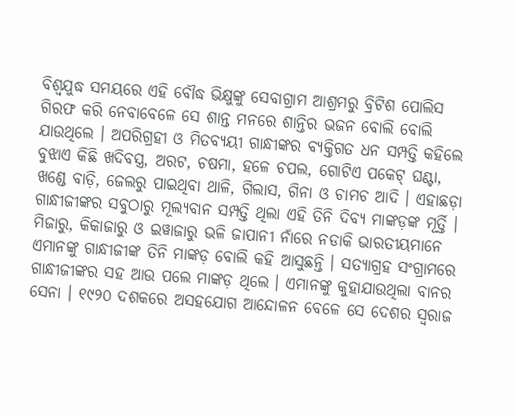ବିଶ୍ୱଯୁଦ୍ଧ ସମୟରେ ଏହି ବୌଦ୍ଧ ଭିକ୍ଷୁଙ୍କୁ ସେବାଗ୍ରାମ ଆଶ୍ରମରୁ ବ୍ରିଟିଶ ପୋଲିସ ଗିରଫ କରି ନେବାବେଳେ ସେ ଶାନ୍ତ ମନରେ ଶାନ୍ତିର ଭଜନ ବୋଲି ବୋଲି ଯାଉଥିଲେ । ଅପରିଗ୍ରହୀ ଓ ମିତବ୍ୟୟୀ ଗାନ୍ଧୀଙ୍କର ବ୍ୟକ୍ତିଗତ ଧନ ସମ୍ପତ୍ତି କହିଲେ ବୁଝାଏ କିଛି ଖଦିବସ୍ତ୍ର, ଅରଟ, ଚଷମା, ହଳେ ଚପଲ, ଗୋଟିଏ ପକେଟ୍ ଘଣ୍ଟା, ଖଣ୍ଡେ ବାଡ଼ି, ଜେଲରୁ ପାଇଥିବା ଥାଳି, ଗିଲାସ, ଗିନା ଓ ଚାମଚ ଆଦି । ଏହାଛଡ଼ା ଗାନ୍ଧୀଜୀଙ୍କର ସବୁଠାରୁ ମୂଲ୍ୟବାନ ସମ୍ପତ୍ତି ଥିଲା ଏହି ତିନି ଦିବ୍ୟ ମାଙ୍କଡ଼ଙ୍କ ମୂର୍ତ୍ତି । ମିଜାରୁ, କିକାଜାରୁ ଓ ଇୱାଜାରୁ ଭଳି ଜାପାନୀ ନାଁରେ ନଡାକି ଭାରତୀୟମାନେ ଏମାନଙ୍କୁ ଗାନ୍ଧୀଜୀଙ୍କ ତିନି ମାଙ୍କଡ଼ ବୋଲି କହି ଆସୁଛନ୍ତି । ସତ୍ୟାଗ୍ରହ ସଂଗ୍ରାମରେ ଗାନ୍ଧୀଜୀଙ୍କର ସହ ଆଉ ପଲେ ମାଙ୍କଡ଼ ଥିଲେ । ଏମାନଙ୍କୁ କୁହାଯାଉଥିଲା ବାନର ସେନା । ୧୯୨୦ ଦଶକରେ ଅସହଯୋଗ ଆନ୍ଦୋଳନ ବେଳେ ସେ ଦେଶର ସ୍ୱରାଜ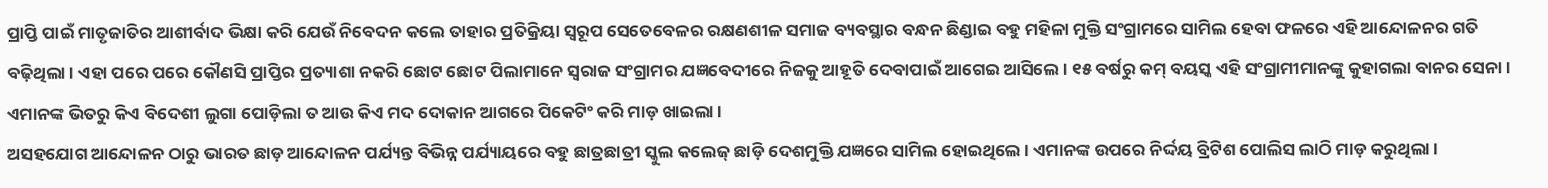ପ୍ରାପ୍ତି ପାଇଁ ମାତୃଜାତିର ଆଶୀର୍ବାଦ ଭିକ୍ଷା କରି ଯେଉଁ ନିବେଦନ କଲେ ତାହାର ପ୍ରତିକ୍ରିୟା ସ୍ୱରୂପ ସେତେବେଳର ରକ୍ଷଣଶୀଳ ସମାଜ ବ୍ୟବସ୍ଥାର ବନ୍ଧନ ଛିଣ୍ଡାଇ ବହୁ ମହିଳା ମୁକ୍ତି ସଂଗ୍ରାମରେ ସାମିଲ ହେବା ଫଳରେ ଏହି ଆନ୍ଦୋଳନର ଗତି ବଢ଼ିଥିଲା । ଏହା ପରେ ପରେ କୌଣସି ପ୍ରାପ୍ତିର ପ୍ରତ୍ୟାଶା ନକରି ଛୋଟ ଛୋଟ ପିଲାମାନେ ସ୍ୱରାଜ ସଂଗ୍ରାମର ଯଜ୍ଞବେଦୀରେ ନିଜକୁ ଆହୂତି ଦେବାପାଇଁ ଆଗେଇ ଆସିଲେ । ୧୫ ବର୍ଷରୁ କମ୍ ବୟସ୍କ ଏହି ସଂଗ୍ରାମୀମାନଙ୍କୁ କୁହାଗଲା ବାନର ସେନା । ଏମାନଙ୍କ ଭିତରୁ କିଏ ବିଦେଶୀ ଲୁଗା ପୋଡ଼ିଲା ତ ଆଉ କିଏ ମଦ ଦୋକାନ ଆଗରେ ପିକେଟିଂ କରି ମାଡ଼ ଖାଇଲା ।
ଅସହଯୋଗ ଆନ୍ଦୋଳନ ଠାରୁ ଭାରତ ଛାଡ଼ ଆନ୍ଦୋଳନ ପର୍ଯ୍ୟନ୍ତ ବିଭିନ୍ନ ପର୍ଯ୍ୟାୟରେ ବହୁ ଛାତ୍ରଛାତ୍ରୀ ସ୍କୁଲ କଲେଜ୍ ଛାଡ଼ି ଦେଶମୁକ୍ତି ଯଜ୍ଞରେ ସାମିଲ ହୋଇଥିଲେ । ଏମାନଙ୍କ ଉପରେ ନିର୍ଦ୍ଦୟ ବ୍ରିଟିଶ ପୋଲିସ ଲାଠି ମାଡ଼ କରୁଥିଲା ।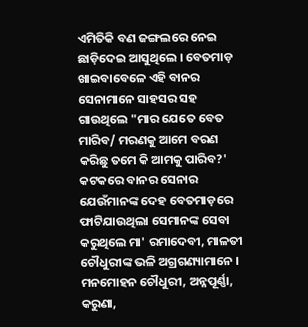ଏମିତିକି ବଣ ଜଙ୍ଗଲରେ ନେଇ ଛାଡ଼ିଦେଇ ଆସୁଥିଲେ । ବେତମାଡ଼ ଖାଇବାବେଳେ ଏହି ବାନର ସେନାମାନେ ସାହସର ସହ ଗାଉଥିଲେ "ମାର ଯେତେ ବେତ ମାରିବ/ ମରଣକୁ ଆମେ ବରଣ କରିଛୁ ତମେ କି ଆମକୁ ପାରିବ?' କଟକରେ ବାନର ସେନାର ଯେଉଁମାନଙ୍କ ଦେହ ବେତମାଡ଼ରେ ଫାଟିଯାଉଥିଲା ସେମାନଙ୍କ ସେବା କରୁଥିଲେ ମା' ରମାଦେବୀ, ମାଳତୀ ଚୌଧୁରୀଙ୍କ ଭଳି ଅଗ୍ରଗଣ୍ୟାମାନେ । ମନମୋହନ ଚୌଧୁରୀ, ଅନ୍ନପୂର୍ଣ୍ଣା, କରୁଣା,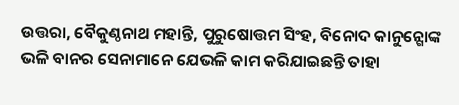ଉତ୍ତରା, ବୈକୁଣ୍ଠନାଥ ମହାନ୍ତି, ପୁରୁଷୋତ୍ତମ ସିଂହ, ବିନୋଦ କାନୁନ୍ଗୋଙ୍କ ଭଳି ବାନର ସେନାମାନେ ଯେଭଳି କାମ କରିଯାଇଛନ୍ତି ତାହା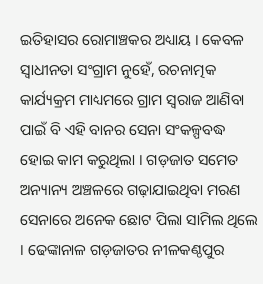ଇତିହାସର ରୋମାଞ୍ଚକର ଅଧ୍ୟାୟ । କେବଳ ସ୍ୱାଧୀନତା ସଂଗ୍ରାମ ନୁହେଁ, ରଚନାତ୍ମକ କାର୍ଯ୍ୟକ୍ରମ ମାଧ୍ୟମରେ ଗ୍ରାମ ସ୍ୱରାଜ ଆଣିବା ପାଇଁ ବି ଏହି ବାନର ସେନା ସଂକଳ୍ପବଦ୍ଧ ହୋଇ କାମ କରୁଥିଲା । ଗଡ଼ଜାତ ସମେତ ଅନ୍ୟାନ୍ୟ ଅଞ୍ଚଳରେ ଗଢ଼ାଯାଇଥିବା ମରଣ ସେନାରେ ଅନେକ ଛୋଟ ପିଲା ସାମିଲ ଥିଲେ । ଢେଙ୍କାନାଳ ଗଡ଼ଜାତର ନୀଳକଣ୍ଠପୁର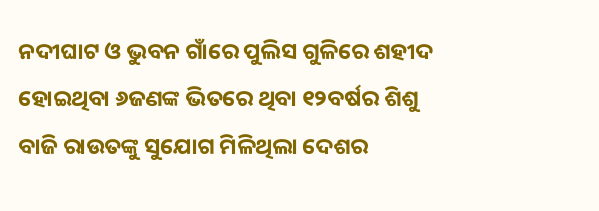ନଦୀଘାଟ ଓ ଭୁବନ ଗାଁରେ ପୁଲିସ ଗୁଳିରେ ଶହୀଦ ହୋଇଥିବା ୬ଜଣଙ୍କ ଭିତରେ ଥିବା ୧୨ବର୍ଷର ଶିଶୁ ବାଜି ରାଉତଙ୍କୁ ସୁଯୋଗ ମିଳିଥିଲା ଦେଶର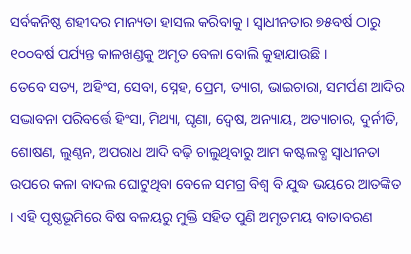ସର୍ବକନିଷ୍ଠ ଶହୀଦର ମାନ୍ୟତା ହାସଲ କରିବାକୁ । ସ୍ୱାଧୀନତାର ୭୫ବର୍ଷ ଠାରୁ ୧୦୦ବର୍ଷ ପର୍ଯ୍ୟନ୍ତ କାଳଖଣ୍ଡକୁ ଅମୃତ ବେଳା ବୋଲି କୁହାଯାଉଛି ।
ତେବେ ସତ୍ୟ, ଅହିଂସ, ସେବା, ସ୍ନେହ, ପ୍ରେମ, ତ୍ୟାଗ, ଭାଇଚାରା, ସମର୍ପଣ ଆଦିର ସଦ୍ଭାବନା ପରିବର୍ତ୍ତେ ହିଂସା, ମିଥ୍ୟା, ଘୃଣା, ଦ୍ୱେଷ, ଅନ୍ୟାୟ, ଅତ୍ୟାଚାର, ଦୁର୍ନୀତି, ଶୋଷଣ, ଲୁଣ୍ଠନ, ଅପରାଧ ଆଦି ବଢ଼ି ଚାଲୁଥିବାରୁ ଆମ କଷ୍ଟଲବ୍ଧ ସ୍ୱାଧୀନତା ଉପରେ କଳା ବାଦଲ ଘୋଟୁଥିବା ବେଳେ ସମଗ୍ର ବିଶ୍ୱ ବି ଯୁଦ୍ଧ ଭୟରେ ଆତଙ୍କିତ । ଏହି ପୃଷ୍ଠଭୂମିରେ ବିଷ ବଳୟରୁ ମୁକ୍ତି ସହିତ ପୁଣି ଅମୃତମୟ ବାତାବରଣ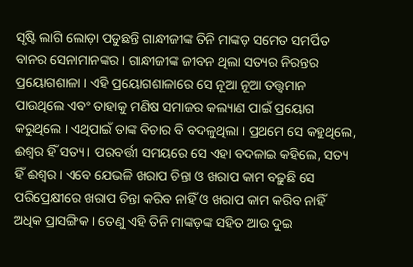ସୃଷ୍ଟି ଲାଗି ଲୋଡ଼ା ପଡୁଛନ୍ତି ଗାନ୍ଧୀଜୀଙ୍କ ତିନି ମାଙ୍କଡ଼ ସମେତ ସମର୍ପିତ ବାନର ସେନାମାନଙ୍କର । ଗାନ୍ଧୀଜୀଙ୍କ ଜୀବନ ଥିଲା ସତ୍ୟର ନିରନ୍ତର ପ୍ରୟୋଗଶାଳା । ଏହି ପ୍ରୟୋଗଶାଳାରେ ସେ ନୂଆ ନୂଆ ତତ୍ତ୍ୱମାନ ପାଉଥିଲେ ଏବଂ ତାହାକୁ ମଣିଷ ସମାଜର କଲ୍ୟାଣ ପାଇଁ ପ୍ରୟୋଗ କରୁଥିଲେ । ଏଥିପାଇଁ ତାଙ୍କ ବିଚାର ବି ବଦଳୁଥିଲା । ପ୍ରଥମେ ସେ କହୁଥିଲେ, ଈଶ୍ୱର ହିଁ ସତ୍ୟ । ପରବର୍ତ୍ତୀ ସମୟରେ ସେ ଏହା ବଦଳାଇ କହିଲେ, ସତ୍ୟ ହିଁ ଈଶ୍ୱର । ଏବେ ଯେଭଳି ଖରାପ ଚିନ୍ତା ଓ ଖରାପ କାମ ବଢ଼ୁଛି ସେ ପରିପ୍ରେକ୍ଷୀରେ ଖରାପ ଚିନ୍ତା କରିବ ନାହିଁ ଓ ଖରାପ କାମ କରିବ ନାହିଁ ଅଧିକ ପ୍ରାସଙ୍ଗିକ । ତେଣୁ ଏହି ତିନି ମାଙ୍କଡ଼ଙ୍କ ସହିତ ଆଉ ଦୁଇ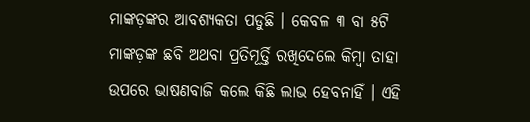ମାଙ୍କଡ଼ଙ୍କର ଆବଶ୍ୟକତା ପଡୁଛି । କେବଳ ୩ ବା ୫ଟି ମାଙ୍କଡ଼ଙ୍କ ଛବି ଅଥବା ପ୍ରତିମୂର୍ତ୍ତି ରଖିଦେଲେ କିମ୍ବା ତାହା ଉପରେ ଭାଷଣବାଜି କଲେ କିଛି ଲାଭ ହେବନାହିଁ । ଏହି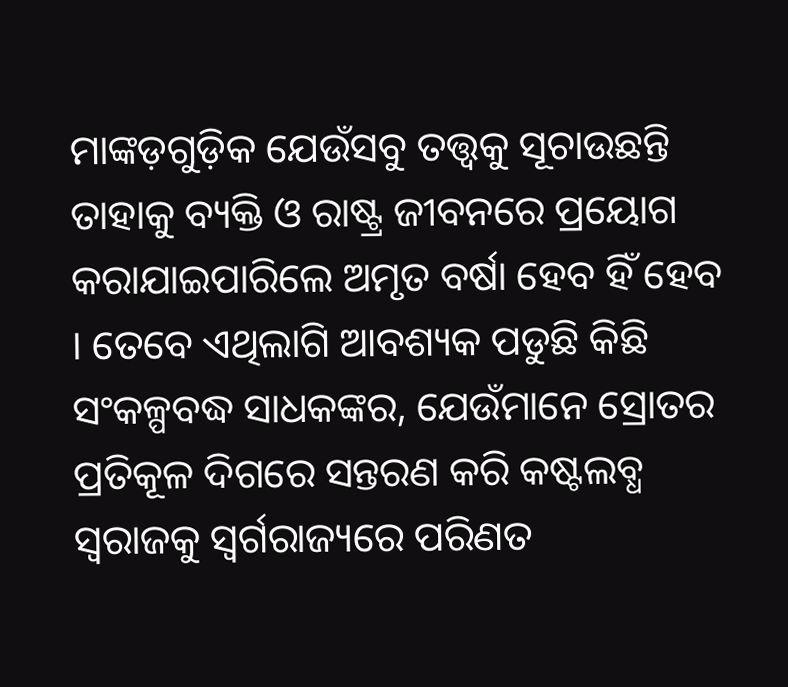ମାଙ୍କଡ଼ଗୁଡ଼ିକ ଯେଉଁସବୁ ତତ୍ତ୍ୱକୁ ସୂଚାଉଛନ୍ତି ତାହାକୁ ବ୍ୟକ୍ତି ଓ ରାଷ୍ଟ୍ର ଜୀବନରେ ପ୍ରୟୋଗ କରାଯାଇପାରିଲେ ଅମୃତ ବର୍ଷା ହେବ ହିଁ ହେବ । ତେବେ ଏଥିଲାଗି ଆବଶ୍ୟକ ପଡୁଛି କିଛି ସଂକଳ୍ପବଦ୍ଧ ସାଧକଙ୍କର, ଯେଉଁମାନେ ସ୍ରୋତର ପ୍ରତିକୂଳ ଦିଗରେ ସନ୍ତରଣ କରି କଷ୍ଟଲବ୍ଧ ସ୍ୱରାଜକୁ ସ୍ୱର୍ଗରାଜ୍ୟରେ ପରିଣତ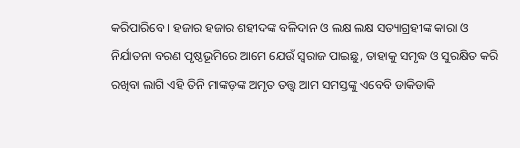କରିପାରିବେ । ହଜାର ହଜାର ଶହୀଦଙ୍କ ବଳିଦାନ ଓ ଲକ୍ଷ ଲକ୍ଷ ସତ୍ୟାଗ୍ରହୀଙ୍କ କାରା ଓ ନିର୍ଯାତନା ବରଣ ପୃଷ୍ଠଭୂମିରେ ଆମେ ଯେଉଁ ସ୍ୱରାଜ ପାଇଛୁ, ତାହାକୁ ସମୃଦ୍ଧ ଓ ସୁରକ୍ଷିତ କରି ରଖିବା ଲାଗି ଏହି ତିନି ମାଙ୍କଡ଼ଙ୍କ ଅମୃତ ତତ୍ତ୍ୱ ଆମ ସମସ୍ତଙ୍କୁ ଏବେବି ଡାକିଡାକି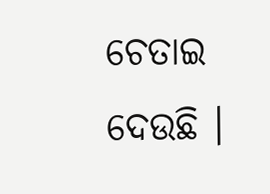ଚେତାଇ ଦେଉଛି ।